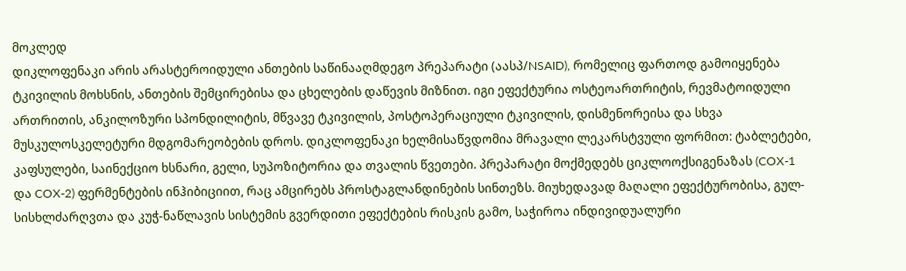მოკლედ
დიკლოფენაკი არის არასტეროიდული ანთების საწინააღმდეგო პრეპარატი (აასპ/NSAID), რომელიც ფართოდ გამოიყენება ტკივილის მოხსნის, ანთების შემცირებისა და ცხელების დაწევის მიზნით. იგი ეფექტურია ოსტეოართრიტის, რევმატოიდული ართრითის, ანკილოზური სპონდილიტის, მწვავე ტკივილის, პოსტოპერაციული ტკივილის, დისმენორეისა და სხვა მუსკულოსკელეტური მდგომარეობების დროს. დიკლოფენაკი ხელმისაწვდომია მრავალი ლეკარსტვული ფორმით: ტაბლეტები, კაფსულები, საინექციო ხსნარი, გელი, სუპოზიტორია და თვალის წვეთები. პრეპარატი მოქმედებს ციკლოოქსიგენაზას (COX-1 და COX-2) ფერმენტების ინჰიბიციით, რაც ამცირებს პროსტაგლანდინების სინთეზს. მიუხედავად მაღალი ეფექტურობისა, გულ-სისხლძარღვთა და კუჭ-ნაწლავის სისტემის გვერდითი ეფექტების რისკის გამო, საჭიროა ინდივიდუალური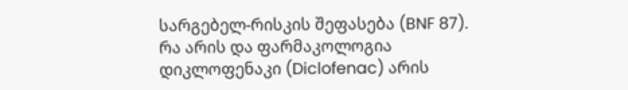სარგებელ-რისკის შეფასება (BNF 87).
რა არის და ფარმაკოლოგია
დიკლოფენაკი (Diclofenac) არის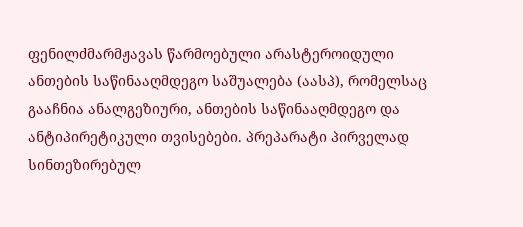ფენილძმარმჟავას წარმოებული არასტეროიდული ანთების საწინააღმდეგო საშუალება (აასპ), რომელსაც გააჩნია ანალგეზიური, ანთების საწინააღმდეგო და ანტიპირეტიკული თვისებები. პრეპარატი პირველად სინთეზირებულ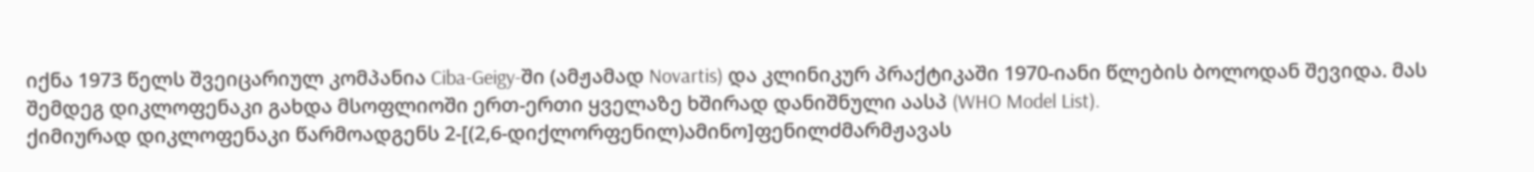იქნა 1973 წელს შვეიცარიულ კომპანია Ciba-Geigy-ში (ამჟამად Novartis) და კლინიკურ პრაქტიკაში 1970-იანი წლების ბოლოდან შევიდა. მას შემდეგ დიკლოფენაკი გახდა მსოფლიოში ერთ-ერთი ყველაზე ხშირად დანიშნული აასპ (WHO Model List).
ქიმიურად დიკლოფენაკი წარმოადგენს 2-[(2,6-დიქლორფენილ)ამინო]ფენილძმარმჟავას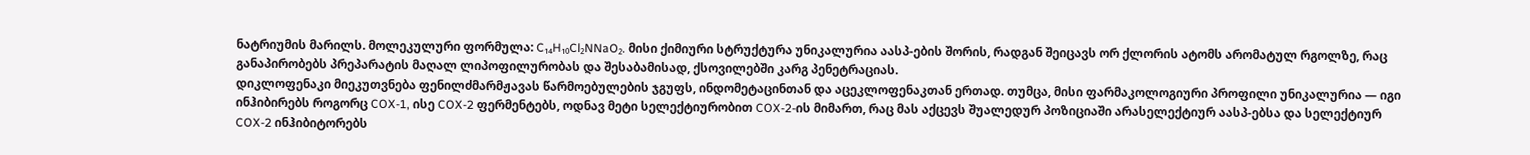ნატრიუმის მარილს. მოლეკულური ფორმულა: C₁₄H₁₀Cl₂NNaO₂. მისი ქიმიური სტრუქტურა უნიკალურია აასპ-ების შორის, რადგან შეიცავს ორ ქლორის ატომს არომატულ რგოლზე, რაც განაპირობებს პრეპარატის მაღალ ლიპოფილურობას და შესაბამისად, ქსოვილებში კარგ პენეტრაციას.
დიკლოფენაკი მიეკუთვნება ფენილძმარმჟავას წარმოებულების ჯგუფს, ინდომეტაცინთან და აცეკლოფენაკთან ერთად. თუმცა, მისი ფარმაკოლოგიური პროფილი უნიკალურია — იგი ინჰიბირებს როგორც COX-1, ისე COX-2 ფერმენტებს, ოდნავ მეტი სელექტიურობით COX-2-ის მიმართ, რაც მას აქცევს შუალედურ პოზიციაში არასელექტიურ აასპ-ებსა და სელექტიურ COX-2 ინჰიბიტორებს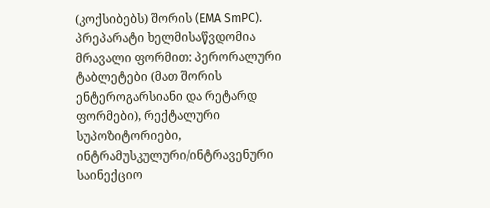(კოქსიბებს) შორის (EMA SmPC).
პრეპარატი ხელმისაწვდომია მრავალი ფორმით: პერორალური ტაბლეტები (მათ შორის ენტეროგარსიანი და რეტარდ ფორმები), რექტალური სუპოზიტორიები, ინტრამუსკულური/ინტრავენური საინექციო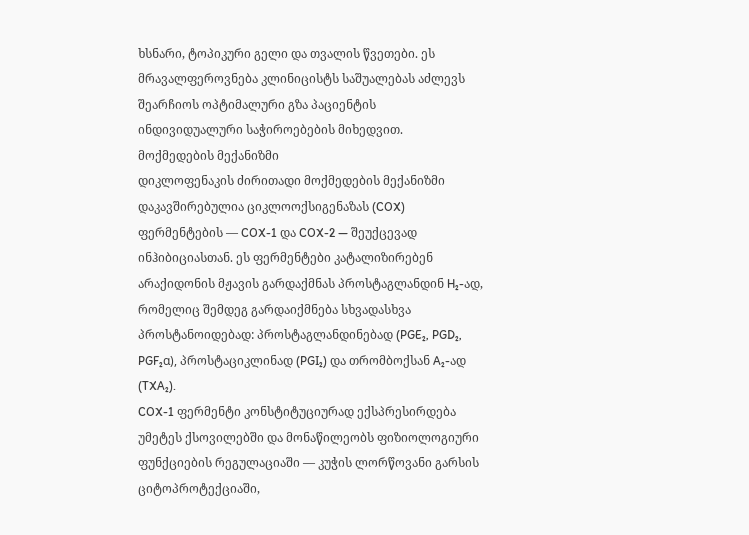ხსნარი, ტოპიკური გელი და თვალის წვეთები. ეს მრავალფეროვნება კლინიცისტს საშუალებას აძლევს შეარჩიოს ოპტიმალური გზა პაციენტის ინდივიდუალური საჭიროებების მიხედვით.
მოქმედების მექანიზმი
დიკლოფენაკის ძირითადი მოქმედების მექანიზმი დაკავშირებულია ციკლოოქსიგენაზას (COX) ფერმენტების — COX-1 და COX-2 — შეუქცევად ინჰიბიციასთან. ეს ფერმენტები კატალიზირებენ არაქიდონის მჟავის გარდაქმნას პროსტაგლანდინ H₂-ად, რომელიც შემდეგ გარდაიქმნება სხვადასხვა პროსტანოიდებად: პროსტაგლანდინებად (PGE₂, PGD₂, PGF₂α), პროსტაციკლინად (PGI₂) და თრომბოქსან A₂-ად (TXA₂).
COX-1 ფერმენტი კონსტიტუციურად ექსპრესირდება უმეტეს ქსოვილებში და მონაწილეობს ფიზიოლოგიური ფუნქციების რეგულაციაში — კუჭის ლორწოვანი გარსის ციტოპროტექციაში,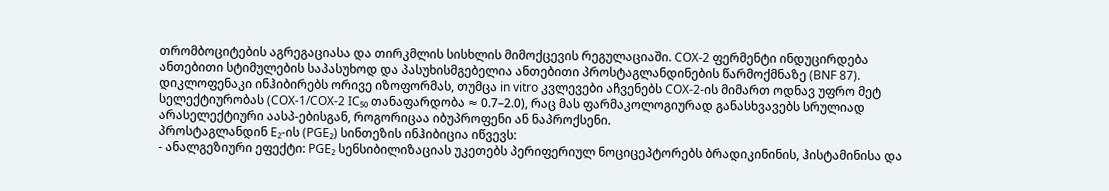თრომბოციტების აგრეგაციასა და თირკმლის სისხლის მიმოქცევის რეგულაციაში. COX-2 ფერმენტი ინდუცირდება ანთებითი სტიმულების საპასუხოდ და პასუხისმგებელია ანთებითი პროსტაგლანდინების წარმოქმნაზე (BNF 87).
დიკლოფენაკი ინჰიბირებს ორივე იზოფორმას, თუმცა in vitro კვლევები აჩვენებს COX-2-ის მიმართ ოდნავ უფრო მეტ სელექტიურობას (COX-1/COX-2 IC₅₀ თანაფარდობა ≈ 0.7–2.0), რაც მას ფარმაკოლოგიურად განასხვავებს სრულიად არასელექტიური აასპ-ებისგან, როგორიცაა იბუპროფენი ან ნაპროქსენი.
პროსტაგლანდინ E₂-ის (PGE₂) სინთეზის ინჰიბიცია იწვევს:
- ანალგეზიური ეფექტი: PGE₂ სენსიბილიზაციას უკეთებს პერიფერიულ ნოციცეპტორებს ბრადიკინინის, ჰისტამინისა და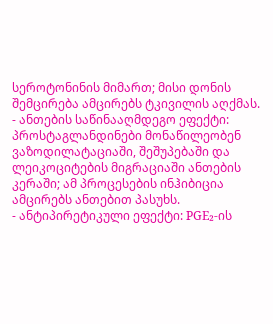სეროტონინის მიმართ; მისი დონის შემცირება ამცირებს ტკივილის აღქმას.
- ანთების საწინააღმდეგო ეფექტი: პროსტაგლანდინები მონაწილეობენ ვაზოდილატაციაში, შეშუპებაში და ლეიკოციტების მიგრაციაში ანთების კერაში; ამ პროცესების ინჰიბიცია ამცირებს ანთებით პასუხს.
- ანტიპირეტიკული ეფექტი: PGE₂-ის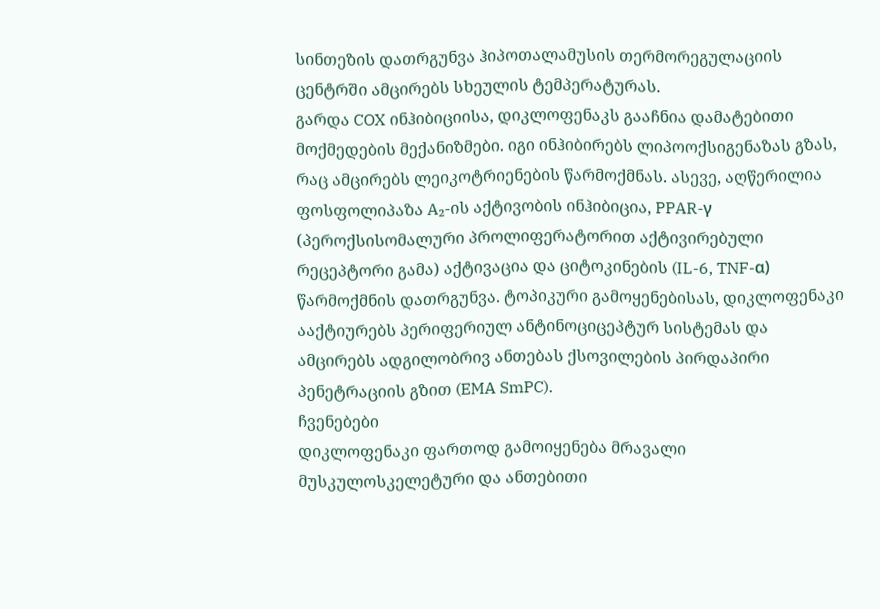სინთეზის დათრგუნვა ჰიპოთალამუსის თერმორეგულაციის ცენტრში ამცირებს სხეულის ტემპერატურას.
გარდა COX ინჰიბიციისა, დიკლოფენაკს გააჩნია დამატებითი მოქმედების მექანიზმები. იგი ინჰიბირებს ლიპოოქსიგენაზას გზას, რაც ამცირებს ლეიკოტრიენების წარმოქმნას. ასევე, აღწერილია ფოსფოლიპაზა A₂-ის აქტივობის ინჰიბიცია, PPAR-γ (პეროქსისომალური პროლიფერატორით აქტივირებული რეცეპტორი გამა) აქტივაცია და ციტოკინების (IL-6, TNF-α) წარმოქმნის დათრგუნვა. ტოპიკური გამოყენებისას, დიკლოფენაკი ააქტიურებს პერიფერიულ ანტინოციცეპტურ სისტემას და ამცირებს ადგილობრივ ანთებას ქსოვილების პირდაპირი პენეტრაციის გზით (EMA SmPC).
ჩვენებები
დიკლოფენაკი ფართოდ გამოიყენება მრავალი მუსკულოსკელეტური და ანთებითი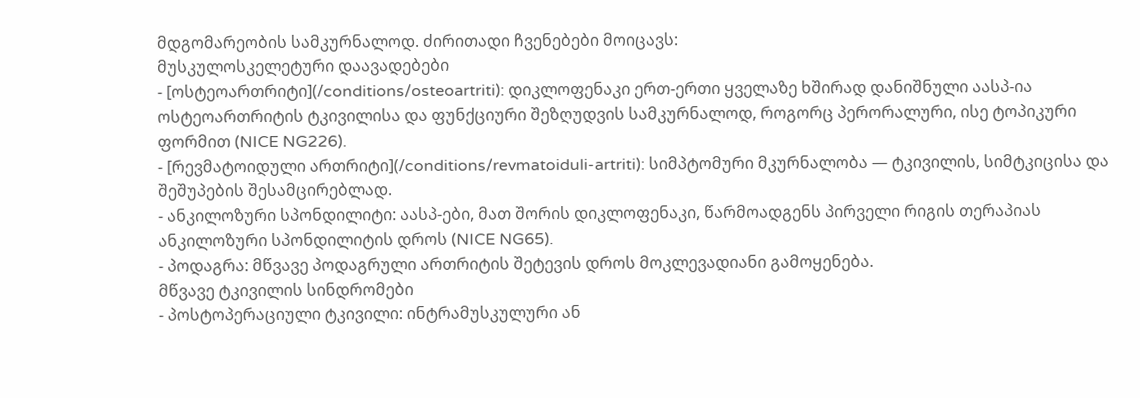მდგომარეობის სამკურნალოდ. ძირითადი ჩვენებები მოიცავს:
მუსკულოსკელეტური დაავადებები
- [ოსტეოართრიტი](/conditions/osteoartriti): დიკლოფენაკი ერთ-ერთი ყველაზე ხშირად დანიშნული აასპ-ია ოსტეოართრიტის ტკივილისა და ფუნქციური შეზღუდვის სამკურნალოდ, როგორც პერორალური, ისე ტოპიკური ფორმით (NICE NG226).
- [რევმატოიდული ართრიტი](/conditions/revmatoiduli-artriti): სიმპტომური მკურნალობა — ტკივილის, სიმტკიცისა და შეშუპების შესამცირებლად.
- ანკილოზური სპონდილიტი: აასპ-ები, მათ შორის დიკლოფენაკი, წარმოადგენს პირველი რიგის თერაპიას ანკილოზური სპონდილიტის დროს (NICE NG65).
- პოდაგრა: მწვავე პოდაგრული ართრიტის შეტევის დროს მოკლევადიანი გამოყენება.
მწვავე ტკივილის სინდრომები
- პოსტოპერაციული ტკივილი: ინტრამუსკულური ან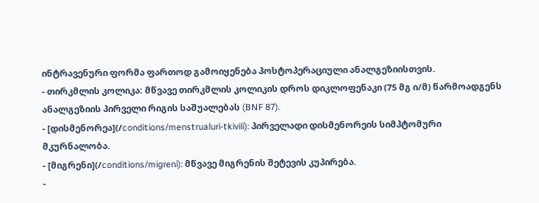ინტრავენური ფორმა ფართოდ გამოიყენება პოსტოპერაციული ანალგეზიისთვის.
- თირკმლის კოლიკა: მწვავე თირკმლის კოლიკის დროს დიკლოფენაკი (75 მგ ი/მ) წარმოადგენს ანალგეზიის პირველი რიგის საშუალებას (BNF 87).
- [დისმენორეა](/conditions/menstrualuri-tkivili): პირველადი დისმენორეის სიმპტომური მკურნალობა.
- [მიგრენი](/conditions/migreni): მწვავე მიგრენის შეტევის კუპირება.
-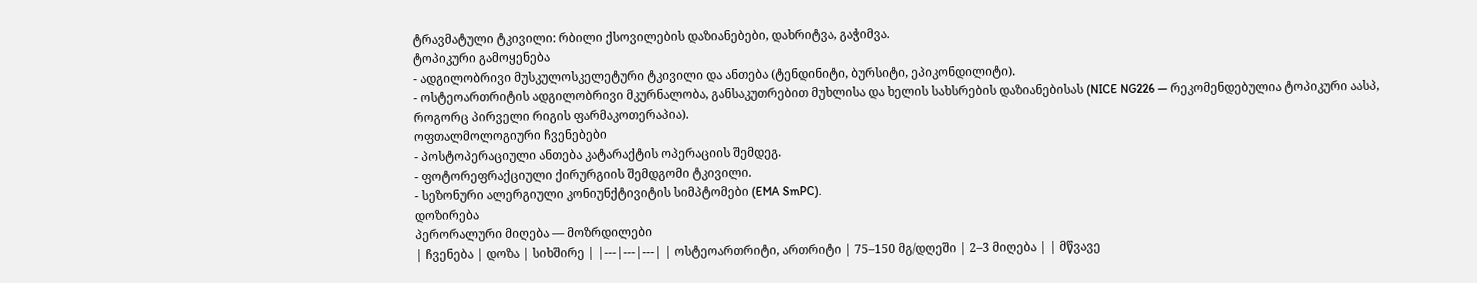ტრავმატული ტკივილი: რბილი ქსოვილების დაზიანებები, დახრიტვა, გაჭიმვა.
ტოპიკური გამოყენება
- ადგილობრივი მუსკულოსკელეტური ტკივილი და ანთება (ტენდინიტი, ბურსიტი, ეპიკონდილიტი).
- ოსტეოართრიტის ადგილობრივი მკურნალობა, განსაკუთრებით მუხლისა და ხელის სახსრების დაზიანებისას (NICE NG226 — რეკომენდებულია ტოპიკური აასპ, როგორც პირველი რიგის ფარმაკოთერაპია).
ოფთალმოლოგიური ჩვენებები
- პოსტოპერაციული ანთება კატარაქტის ოპერაციის შემდეგ.
- ფოტორეფრაქციული ქირურგიის შემდგომი ტკივილი.
- სეზონური ალერგიული კონიუნქტივიტის სიმპტომები (EMA SmPC).
დოზირება
პერორალური მიღება — მოზრდილები
| ჩვენება | დოზა | სიხშირე | |---|---|---| | ოსტეოართრიტი, ართრიტი | 75–150 მგ/დღეში | 2–3 მიღება | | მწვავე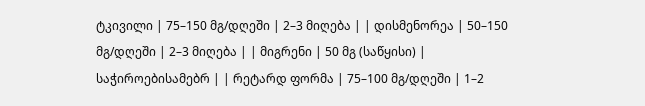ტკივილი | 75–150 მგ/დღეში | 2–3 მიღება | | დისმენორეა | 50–150 მგ/დღეში | 2–3 მიღება | | მიგრენი | 50 მგ (საწყისი) | საჭიროებისამებრ | | რეტარდ ფორმა | 75–100 მგ/დღეში | 1–2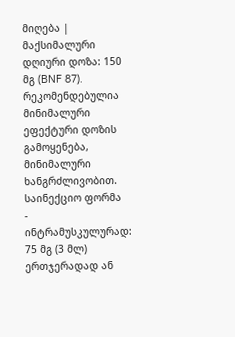მიღება |
მაქსიმალური დღიური დოზა: 150 მგ (BNF 87). რეკომენდებულია მინიმალური ეფექტური დოზის გამოყენება, მინიმალური ხანგრძლივობით.
საინექციო ფორმა
- ინტრამუსკულურად: 75 მგ (3 მლ) ერთჯერადად ან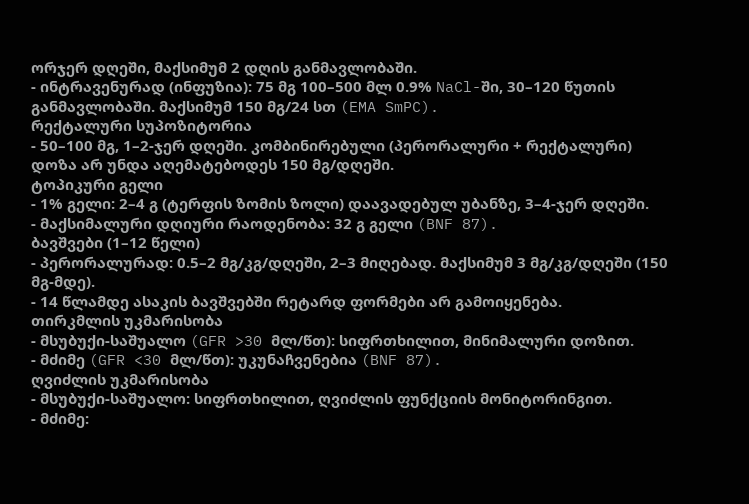ორჯერ დღეში, მაქსიმუმ 2 დღის განმავლობაში.
- ინტრავენურად (ინფუზია): 75 მგ 100–500 მლ 0.9% NaCl-ში, 30–120 წუთის განმავლობაში. მაქსიმუმ 150 მგ/24 სთ (EMA SmPC).
რექტალური სუპოზიტორია
- 50–100 მგ, 1–2-ჯერ დღეში. კომბინირებული (პერორალური + რექტალური) დოზა არ უნდა აღემატებოდეს 150 მგ/დღეში.
ტოპიკური გელი
- 1% გელი: 2–4 გ (ტერფის ზომის ზოლი) დაავადებულ უბანზე, 3–4-ჯერ დღეში.
- მაქსიმალური დღიური რაოდენობა: 32 გ გელი (BNF 87).
ბავშვები (1–12 წელი)
- პერორალურად: 0.5–2 მგ/კგ/დღეში, 2–3 მიღებად. მაქსიმუმ 3 მგ/კგ/დღეში (150 მგ-მდე).
- 14 წლამდე ასაკის ბავშვებში რეტარდ ფორმები არ გამოიყენება.
თირკმლის უკმარისობა
- მსუბუქი-საშუალო (GFR >30 მლ/წთ): სიფრთხილით, მინიმალური დოზით.
- მძიმე (GFR <30 მლ/წთ): უკუნაჩვენებია (BNF 87).
ღვიძლის უკმარისობა
- მსუბუქი-საშუალო: სიფრთხილით, ღვიძლის ფუნქციის მონიტორინგით.
- მძიმე: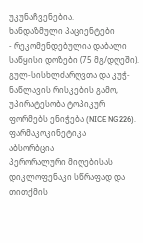უკუნაჩვენებია.
ხანდაზმული პაციენტები
- რეკომენდებულია დაბალი საწყისი დოზები (75 მგ/დღეში). გულ-სისხლძარღვთა და კუჭ-ნაწლავის რისკების გამო, უპირატესობა ტოპიკურ ფორმებს ენიჭება (NICE NG226).
ფარმაკოკინეტიკა
აბსორბცია
პერორალური მიღებისას დიკლოფენაკი სწრაფად და თითქმის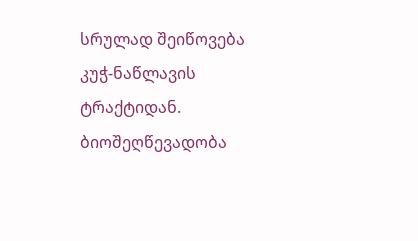სრულად შეიწოვება კუჭ-ნაწლავის ტრაქტიდან. ბიოშეღწევადობა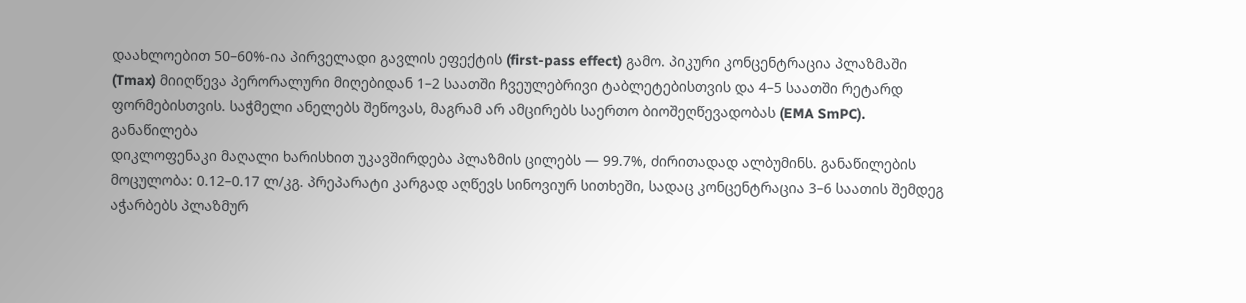დაახლოებით 50–60%-ია პირველადი გავლის ეფექტის (first-pass effect) გამო. პიკური კონცენტრაცია პლაზმაში (Tmax) მიიღწევა პერორალური მიღებიდან 1–2 საათში ჩვეულებრივი ტაბლეტებისთვის და 4–5 საათში რეტარდ ფორმებისთვის. საჭმელი ანელებს შეწოვას, მაგრამ არ ამცირებს საერთო ბიოშეღწევადობას (EMA SmPC).
განაწილება
დიკლოფენაკი მაღალი ხარისხით უკავშირდება პლაზმის ცილებს — 99.7%, ძირითადად ალბუმინს. განაწილების მოცულობა: 0.12–0.17 ლ/კგ. პრეპარატი კარგად აღწევს სინოვიურ სითხეში, სადაც კონცენტრაცია 3–6 საათის შემდეგ აჭარბებს პლაზმურ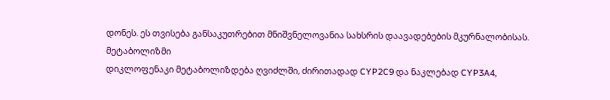დონეს. ეს თვისება განსაკუთრებით მნიშვნელოვანია სახსრის დაავადებების მკურნალობისას.
მეტაბოლიზმი
დიკლოფენაკი მეტაბოლიზდება ღვიძლში, ძირითადად CYP2C9 და ნაკლებად CYP3A4,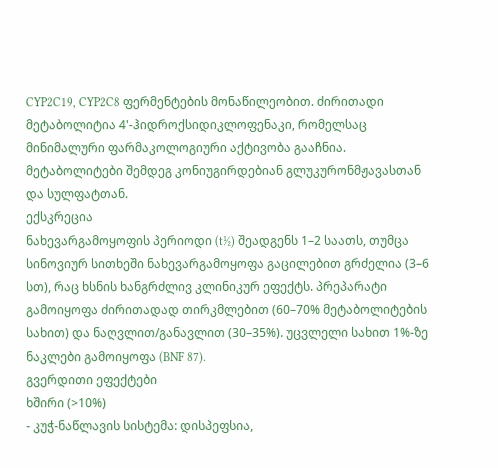CYP2C19, CYP2C8 ფერმენტების მონაწილეობით. ძირითადი მეტაბოლიტია 4'-ჰიდროქსიდიკლოფენაკი, რომელსაც მინიმალური ფარმაკოლოგიური აქტივობა გააჩნია. მეტაბოლიტები შემდეგ კონიუგირდებიან გლუკურონმჟავასთან და სულფატთან.
ექსკრეცია
ნახევარგამოყოფის პერიოდი (t½) შეადგენს 1–2 საათს, თუმცა სინოვიურ სითხეში ნახევარგამოყოფა გაცილებით გრძელია (3–6 სთ), რაც ხსნის ხანგრძლივ კლინიკურ ეფექტს. პრეპარატი გამოიყოფა ძირითადად თირკმლებით (60–70% მეტაბოლიტების სახით) და ნაღვლით/განავლით (30–35%). უცვლელი სახით 1%-ზე ნაკლები გამოიყოფა (BNF 87).
გვერდითი ეფექტები
ხშირი (>10%)
- კუჭ-ნაწლავის სისტემა: დისპეფსია,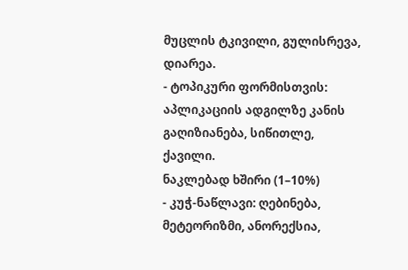მუცლის ტკივილი, გულისრევა, დიარეა.
- ტოპიკური ფორმისთვის: აპლიკაციის ადგილზე კანის გაღიზიანება, სიწითლე, ქავილი.
ნაკლებად ხშირი (1–10%)
- კუჭ-ნაწლავი: ღებინება, მეტეორიზმი, ანორექსია,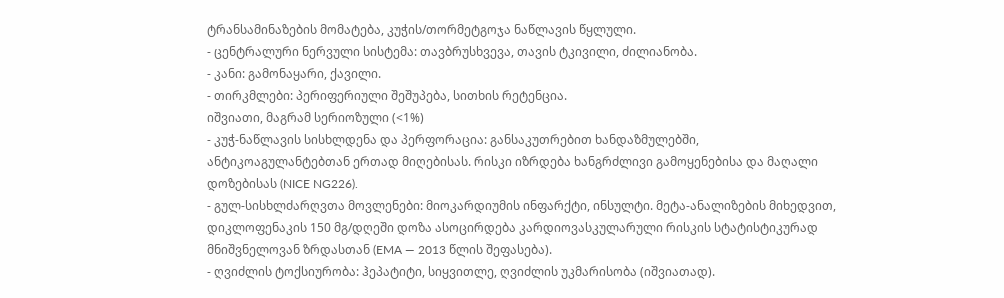ტრანსამინაზების მომატება, კუჭის/თორმეტგოჯა ნაწლავის წყლული.
- ცენტრალური ნერვული სისტემა: თავბრუსხვევა, თავის ტკივილი, ძილიანობა.
- კანი: გამონაყარი, ქავილი.
- თირკმლები: პერიფერიული შეშუპება, სითხის რეტენცია.
იშვიათი, მაგრამ სერიოზული (<1%)
- კუჭ-ნაწლავის სისხლდენა და პერფორაცია: განსაკუთრებით ხანდაზმულებში, ანტიკოაგულანტებთან ერთად მიღებისას. რისკი იზრდება ხანგრძლივი გამოყენებისა და მაღალი დოზებისას (NICE NG226).
- გულ-სისხლძარღვთა მოვლენები: მიოკარდიუმის ინფარქტი, ინსულტი. მეტა-ანალიზების მიხედვით, დიკლოფენაკის 150 მგ/დღეში დოზა ასოცირდება კარდიოვასკულარული რისკის სტატისტიკურად მნიშვნელოვან ზრდასთან (EMA — 2013 წლის შეფასება).
- ღვიძლის ტოქსიურობა: ჰეპატიტი, სიყვითლე, ღვიძლის უკმარისობა (იშვიათად).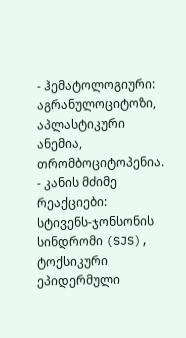- ჰემატოლოგიური: აგრანულოციტოზი, აპლასტიკური ანემია, თრომბოციტოპენია.
- კანის მძიმე რეაქციები: სტივენს-ჯონსონის სინდრომი (SJS), ტოქსიკური ეპიდერმული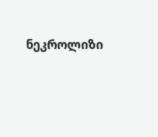ნეკროლიზი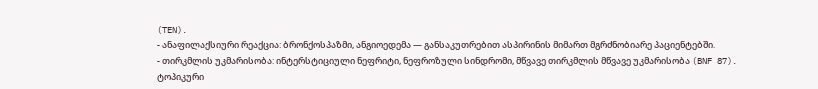(TEN).
- ანაფილაქსიური რეაქცია: ბრონქოსპაზმი, ანგიოედემა — განსაკუთრებით ასპირინის მიმართ მგრძნობიარე პაციენტებში.
- თირკმლის უკმარისობა: ინტერსტიციული ნეფრიტი, ნეფროზული სინდრომი, მწვავე თირკმლის მწვავე უკმარისობა (BNF 87).
ტოპიკური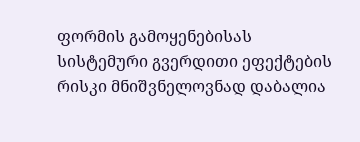ფორმის გამოყენებისას სისტემური გვერდითი ეფექტების რისკი მნიშვნელოვნად დაბალია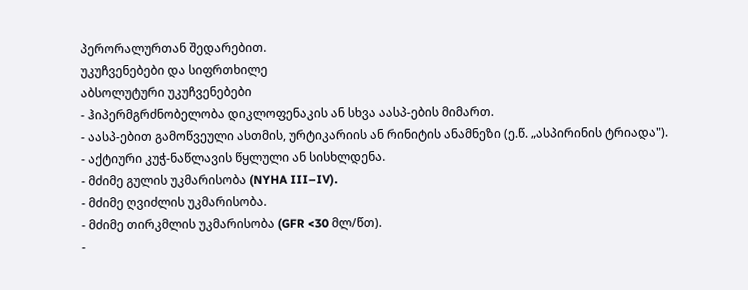პერორალურთან შედარებით.
უკუჩვენებები და სიფრთხილე
აბსოლუტური უკუჩვენებები
- ჰიპერმგრძნობელობა დიკლოფენაკის ან სხვა აასპ-ების მიმართ.
- აასპ-ებით გამოწვეული ასთმის, ურტიკარიის ან რინიტის ანამნეზი (ე.წ. „ასპირინის ტრიადა").
- აქტიური კუჭ-ნაწლავის წყლული ან სისხლდენა.
- მძიმე გულის უკმარისობა (NYHA III–IV).
- მძიმე ღვიძლის უკმარისობა.
- მძიმე თირკმლის უკმარისობა (GFR <30 მლ/წთ).
-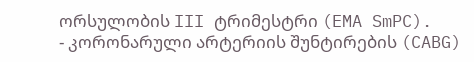ორსულობის III ტრიმესტრი (EMA SmPC).
- კორონარული არტერიის შუნტირების (CABG)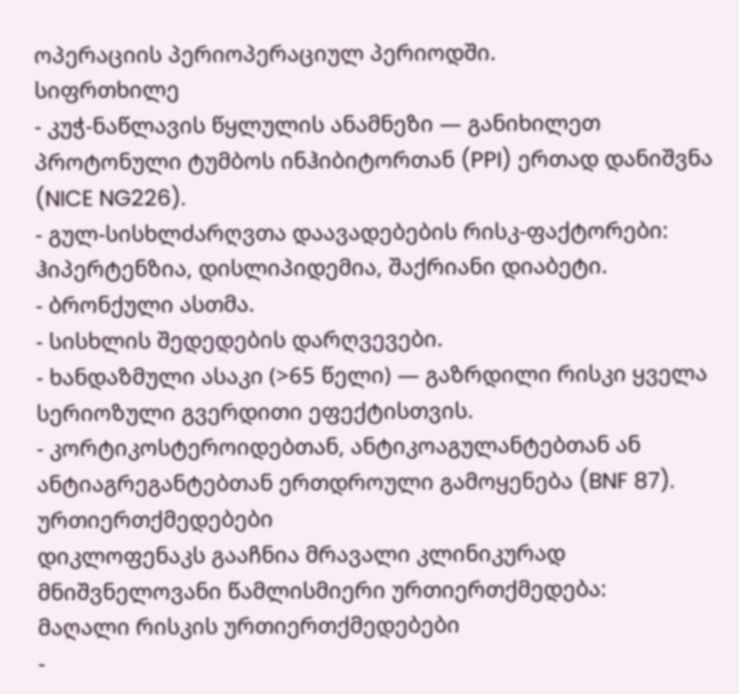ოპერაციის პერიოპერაციულ პერიოდში.
სიფრთხილე
- კუჭ-ნაწლავის წყლულის ანამნეზი — განიხილეთ პროტონული ტუმბოს ინჰიბიტორთან (PPI) ერთად დანიშვნა (NICE NG226).
- გულ-სისხლძარღვთა დაავადებების რისკ-ფაქტორები: ჰიპერტენზია, დისლიპიდემია, შაქრიანი დიაბეტი.
- ბრონქული ასთმა.
- სისხლის შედედების დარღვევები.
- ხანდაზმული ასაკი (>65 წელი) — გაზრდილი რისკი ყველა სერიოზული გვერდითი ეფექტისთვის.
- კორტიკოსტეროიდებთან, ანტიკოაგულანტებთან ან ანტიაგრეგანტებთან ერთდროული გამოყენება (BNF 87).
ურთიერთქმედებები
დიკლოფენაკს გააჩნია მრავალი კლინიკურად მნიშვნელოვანი წამლისმიერი ურთიერთქმედება:
მაღალი რისკის ურთიერთქმედებები
-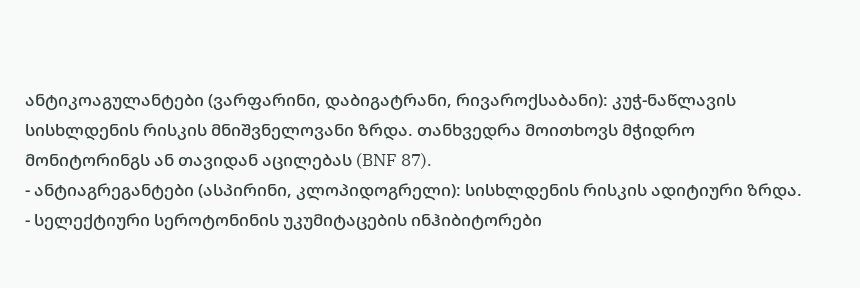ანტიკოაგულანტები (ვარფარინი, დაბიგატრანი, რივაროქსაბანი): კუჭ-ნაწლავის სისხლდენის რისკის მნიშვნელოვანი ზრდა. თანხვედრა მოითხოვს მჭიდრო მონიტორინგს ან თავიდან აცილებას (BNF 87).
- ანტიაგრეგანტები (ასპირინი, კლოპიდოგრელი): სისხლდენის რისკის ადიტიური ზრდა.
- სელექტიური სეროტონინის უკუმიტაცების ინჰიბიტორები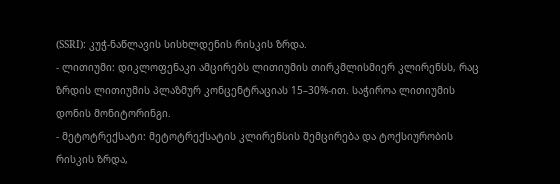(SSRI): კუჭ-ნაწლავის სისხლდენის რისკის ზრდა.
- ლითიუმი: დიკლოფენაკი ამცირებს ლითიუმის თირკმლისმიერ კლირენსს, რაც ზრდის ლითიუმის პლაზმურ კონცენტრაციას 15–30%-ით. საჭიროა ლითიუმის დონის მონიტორინგი.
- მეტოტრექსატი: მეტოტრექსატის კლირენსის შემცირება და ტოქსიურობის რისკის ზრდა,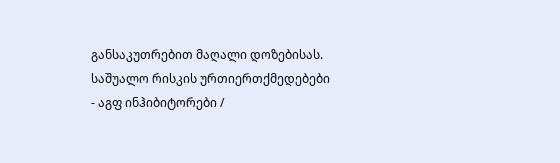განსაკუთრებით მაღალი დოზებისას.
საშუალო რისკის ურთიერთქმედებები
- აგფ ინჰიბიტორები /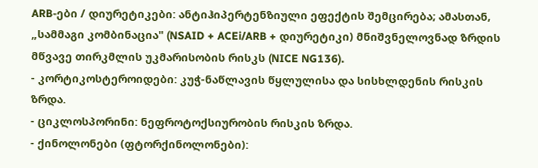ARB-ები / დიურეტიკები: ანტიჰიპერტენზიული ეფექტის შემცირება; ამასთან, „სამმაგი კომბინაცია" (NSAID + ACEi/ARB + დიურეტიკი) მნიშვნელოვნად ზრდის მწვავე თირკმლის უკმარისობის რისკს (NICE NG136).
- კორტიკოსტეროიდები: კუჭ-ნაწლავის წყლულისა და სისხლდენის რისკის ზრდა.
- ციკლოსპორინი: ნეფროტოქსიურობის რისკის ზრდა.
- ქინოლონები (ფტორქინოლონები):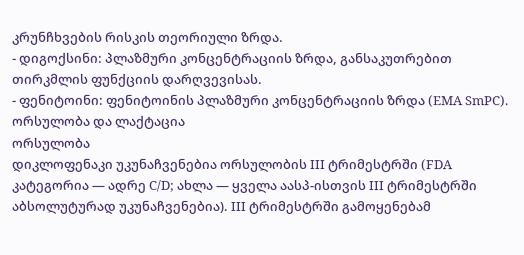კრუნჩხვების რისკის თეორიული ზრდა.
- დიგოქსინი: პლაზმური კონცენტრაციის ზრდა, განსაკუთრებით თირკმლის ფუნქციის დარღვევისას.
- ფენიტოინი: ფენიტოინის პლაზმური კონცენტრაციის ზრდა (EMA SmPC).
ორსულობა და ლაქტაცია
ორსულობა
დიკლოფენაკი უკუნაჩვენებია ორსულობის III ტრიმესტრში (FDA კატეგორია — ადრე C/D; ახლა — ყველა აასპ-ისთვის III ტრიმესტრში აბსოლუტურად უკუნაჩვენებია). III ტრიმესტრში გამოყენებამ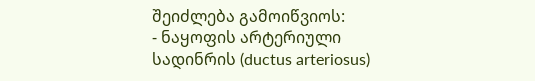შეიძლება გამოიწვიოს:
- ნაყოფის არტერიული სადინრის (ductus arteriosus)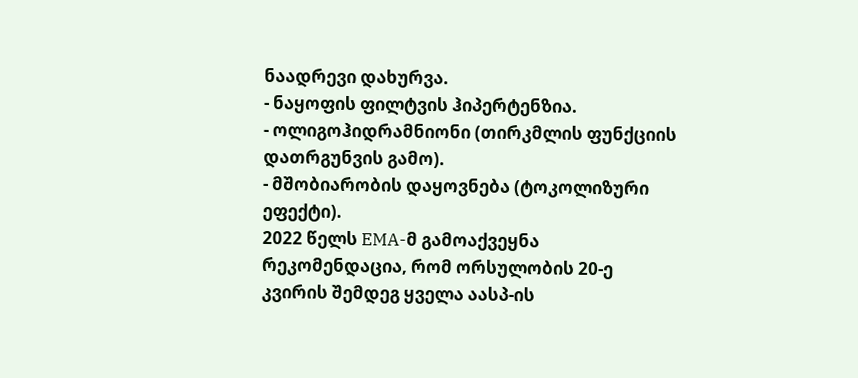ნაადრევი დახურვა.
- ნაყოფის ფილტვის ჰიპერტენზია.
- ოლიგოჰიდრამნიონი (თირკმლის ფუნქციის დათრგუნვის გამო).
- მშობიარობის დაყოვნება (ტოკოლიზური ეფექტი).
2022 წელს EMA-მ გამოაქვეყნა რეკომენდაცია, რომ ორსულობის 20-ე კვირის შემდეგ ყველა აასპ-ის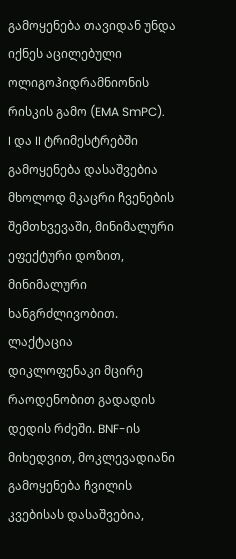გამოყენება თავიდან უნდა იქნეს აცილებული ოლიგოჰიდრამნიონის რისკის გამო (EMA SmPC).
I და II ტრიმესტრებში გამოყენება დასაშვებია მხოლოდ მკაცრი ჩვენების შემთხვევაში, მინიმალური ეფექტური დოზით, მინიმალური ხანგრძლივობით.
ლაქტაცია
დიკლოფენაკი მცირე რაოდენობით გადადის დედის რძეში. BNF-ის მიხედვით, მოკლევადიანი გამოყენება ჩვილის კვებისას დასაშვებია,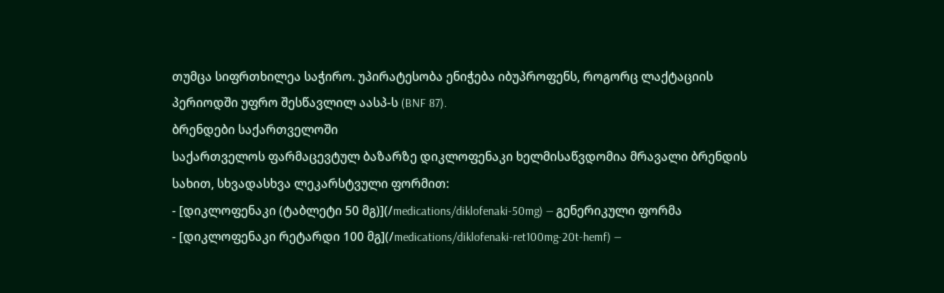თუმცა სიფრთხილეა საჭირო. უპირატესობა ენიჭება იბუპროფენს, როგორც ლაქტაციის პერიოდში უფრო შესწავლილ აასპ-ს (BNF 87).
ბრენდები საქართველოში
საქართველოს ფარმაცევტულ ბაზარზე დიკლოფენაკი ხელმისაწვდომია მრავალი ბრენდის სახით, სხვადასხვა ლეკარსტვული ფორმით:
- [დიკლოფენაკი (ტაბლეტი 50 მგ)](/medications/diklofenaki-50mg) — გენერიკული ფორმა
- [დიკლოფენაკი რეტარდი 100 მგ](/medications/diklofenaki-ret100mg-20t-hemf) —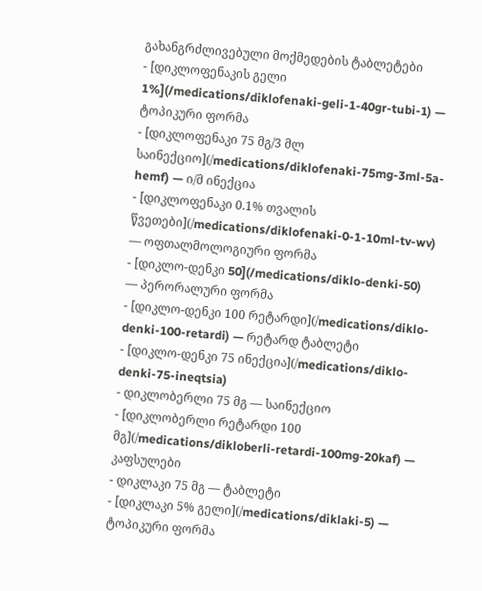გახანგრძლივებული მოქმედების ტაბლეტები
- [დიკლოფენაკის გელი 1%](/medications/diklofenaki-geli-1-40gr-tubi-1) — ტოპიკური ფორმა
- [დიკლოფენაკი 75 მგ/3 მლ საინექციო](/medications/diklofenaki-75mg-3ml-5a-hemf) — ი/მ ინექცია
- [დიკლოფენაკი 0.1% თვალის წვეთები](/medications/diklofenaki-0-1-10ml-tv-wv) — ოფთალმოლოგიური ფორმა
- [დიკლო-დენკი 50](/medications/diklo-denki-50) — პერორალური ფორმა
- [დიკლო-დენკი 100 რეტარდი](/medications/diklo-denki-100-retardi) — რეტარდ ტაბლეტი
- [დიკლო-დენკი 75 ინექცია](/medications/diklo-denki-75-ineqtsia)
- დიკლობერლი 75 მგ — საინექციო
- [დიკლობერლი რეტარდი 100 მგ](/medications/dikloberli-retardi-100mg-20kaf) — კაფსულები
- დიკლაკი 75 მგ — ტაბლეტი
- [დიკლაკი 5% გელი](/medications/diklaki-5) — ტოპიკური ფორმა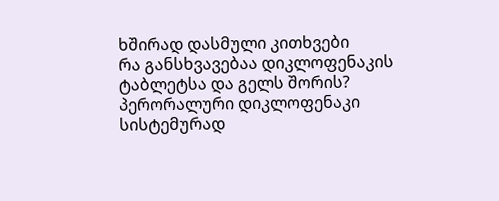ხშირად დასმული კითხვები
რა განსხვავებაა დიკლოფენაკის ტაბლეტსა და გელს შორის?
პერორალური დიკლოფენაკი სისტემურად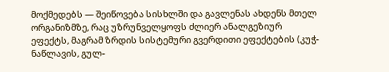მოქმედებს — შეიწოვება სისხლში და გავლენას ახდენს მთელ ორგანიზმზე, რაც უზრუნველყოფს ძლიერ ანალგეზიურ ეფექტს, მაგრამ ზრდის სისტემური გვერდითი ეფექტების (კუჭ-ნაწლავის, გულ-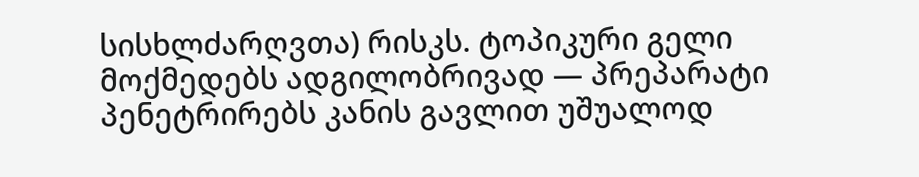სისხლძარღვთა) რისკს. ტოპიკური გელი მოქმედებს ადგილობრივად — პრეპარატი პენეტრირებს კანის გავლით უშუალოდ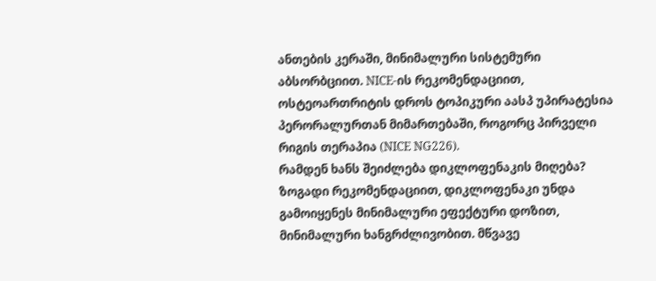ანთების კერაში, მინიმალური სისტემური აბსორბციით. NICE-ის რეკომენდაციით, ოსტეოართრიტის დროს ტოპიკური აასპ უპირატესია პერორალურთან მიმართებაში, როგორც პირველი რიგის თერაპია (NICE NG226).
რამდენ ხანს შეიძლება დიკლოფენაკის მიღება?
ზოგადი რეკომენდაციით, დიკლოფენაკი უნდა გამოიყენეს მინიმალური ეფექტური დოზით, მინიმალური ხანგრძლივობით. მწვავე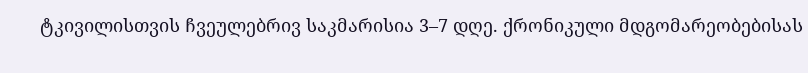ტკივილისთვის ჩვეულებრივ საკმარისია 3–7 დღე. ქრონიკული მდგომარეობებისას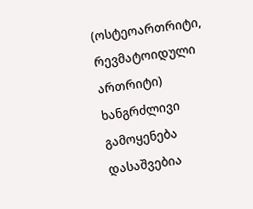(ოსტეოართრიტი, რევმატოიდული ართრიტი) ხანგრძლივი გამოყენება დასაშვებია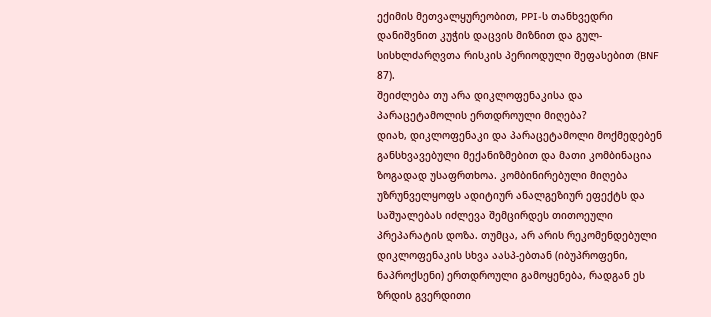ექიმის მეთვალყურეობით, PPI-ს თანხვედრი დანიშვნით კუჭის დაცვის მიზნით და გულ-სისხლძარღვთა რისკის პერიოდული შეფასებით (BNF 87).
შეიძლება თუ არა დიკლოფენაკისა და პარაცეტამოლის ერთდროული მიღება?
დიახ, დიკლოფენაკი და პარაცეტამოლი მოქმედებენ განსხვავებული მექანიზმებით და მათი კომბინაცია ზოგადად უსაფრთხოა. კომბინირებული მიღება უზრუნველყოფს ადიტიურ ანალგეზიურ ეფექტს და საშუალებას იძლევა შემცირდეს თითოეული პრეპარატის დოზა. თუმცა, არ არის რეკომენდებული დიკლოფენაკის სხვა აასპ-ებთან (იბუპროფენი, ნაპროქსენი) ერთდროული გამოყენება, რადგან ეს ზრდის გვერდითი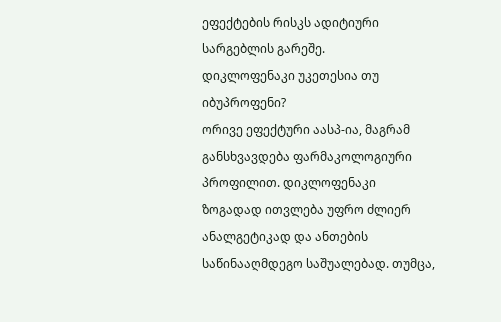ეფექტების რისკს ადიტიური სარგებლის გარეშე.
დიკლოფენაკი უკეთესია თუ იბუპროფენი?
ორივე ეფექტური აასპ-ია, მაგრამ განსხვავდება ფარმაკოლოგიური პროფილით. დიკლოფენაკი ზოგადად ითვლება უფრო ძლიერ ანალგეტიკად და ანთების საწინააღმდეგო საშუალებად. თუმცა,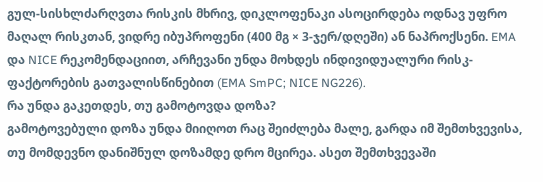გულ-სისხლძარღვთა რისკის მხრივ, დიკლოფენაკი ასოცირდება ოდნავ უფრო მაღალ რისკთან, ვიდრე იბუპროფენი (400 მგ × 3-ჯერ/დღეში) ან ნაპროქსენი. EMA და NICE რეკომენდაციით, არჩევანი უნდა მოხდეს ინდივიდუალური რისკ-ფაქტორების გათვალისწინებით (EMA SmPC; NICE NG226).
რა უნდა გაკეთდეს, თუ გამოტოვდა დოზა?
გამოტოვებული დოზა უნდა მიიღოთ რაც შეიძლება მალე, გარდა იმ შემთხვევისა, თუ მომდევნო დანიშნულ დოზამდე დრო მცირეა. ასეთ შემთხვევაში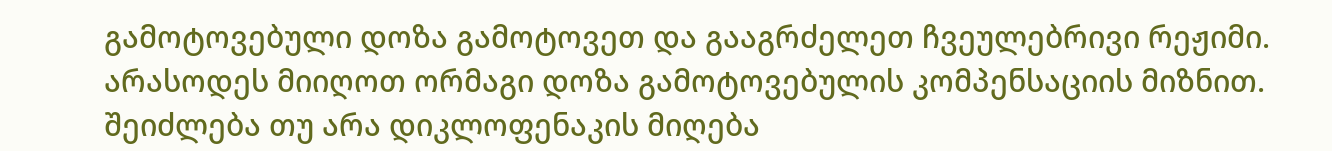გამოტოვებული დოზა გამოტოვეთ და გააგრძელეთ ჩვეულებრივი რეჟიმი. არასოდეს მიიღოთ ორმაგი დოზა გამოტოვებულის კომპენსაციის მიზნით.
შეიძლება თუ არა დიკლოფენაკის მიღება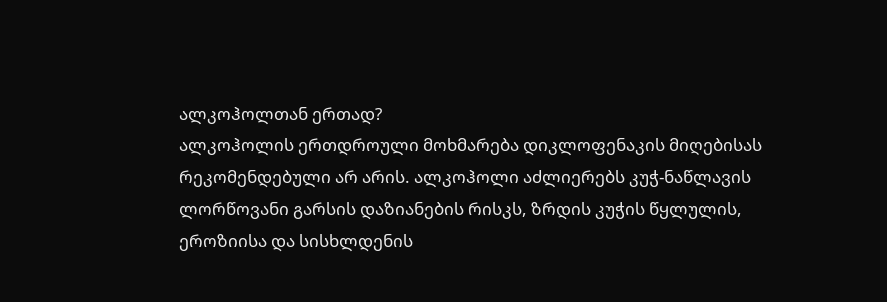ალკოჰოლთან ერთად?
ალკოჰოლის ერთდროული მოხმარება დიკლოფენაკის მიღებისას რეკომენდებული არ არის. ალკოჰოლი აძლიერებს კუჭ-ნაწლავის ლორწოვანი გარსის დაზიანების რისკს, ზრდის კუჭის წყლულის, ეროზიისა და სისხლდენის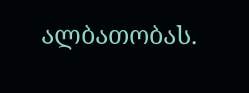ალბათობას.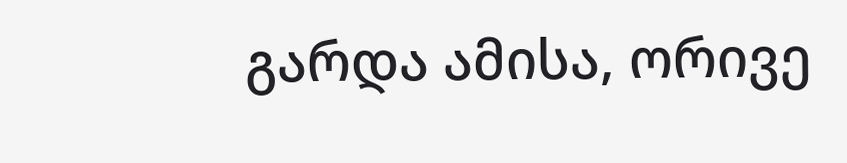გარდა ამისა, ორივე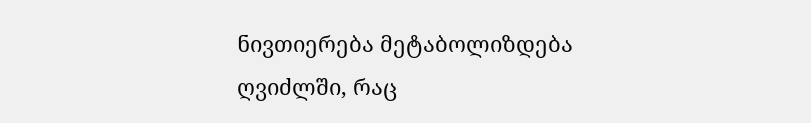ნივთიერება მეტაბოლიზდება ღვიძლში, რაც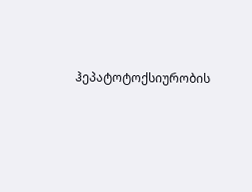ჰეპატოტოქსიურობის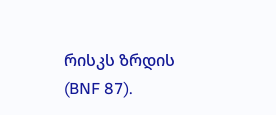რისკს ზრდის (BNF 87).